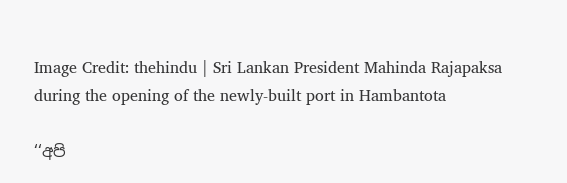Image Credit: thehindu | Sri Lankan President Mahinda Rajapaksa during the opening of the newly-built port in Hambantota

‘‘අපි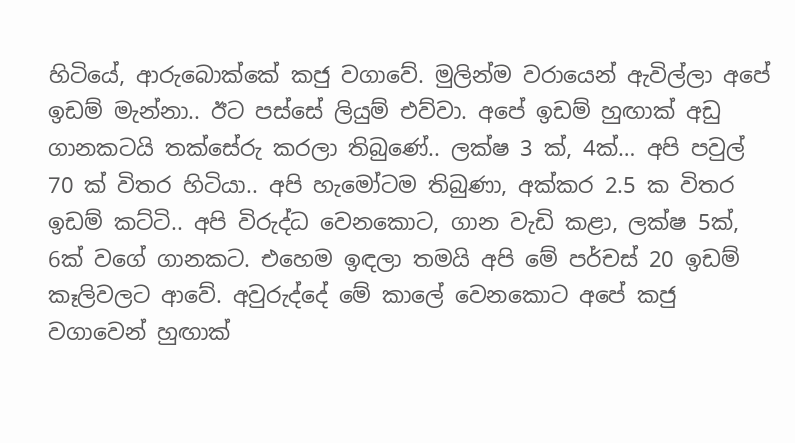හිටියේ, ආරුබොක්කේ කජු වගාවේ. මුලින්ම වරායෙන් ඇවිල්ලා අපේ ඉඩම් මැන්නා.. ඊට පස්සේ ලියුම් එව්වා. අපේ ඉඩම් හුඟාක් අඩු ගානකටයි තක්සේරු කරලා තිබුණේ.. ලක්ෂ 3 ක්, 4ක්… අපි පවුල් 70 ක් විතර හිටියා.. අපි හැමෝටම තිබුණා, අක්කර 2.5 ක විතර ඉඩම් කට්ටි.. අපි විරුද්ධ වෙනකොට, ගාන වැඩි කළා, ලක්ෂ 5ක්, 6ක් වගේ ගානකට. එහෙම ඉඳලා තමයි අපි මේ පර්චස් 20 ඉඩම් කෑලිවලට ආවේ. අවුරුද්දේ මේ කාලේ වෙනකොට අපේ කජු වගාවෙන් හුඟාක්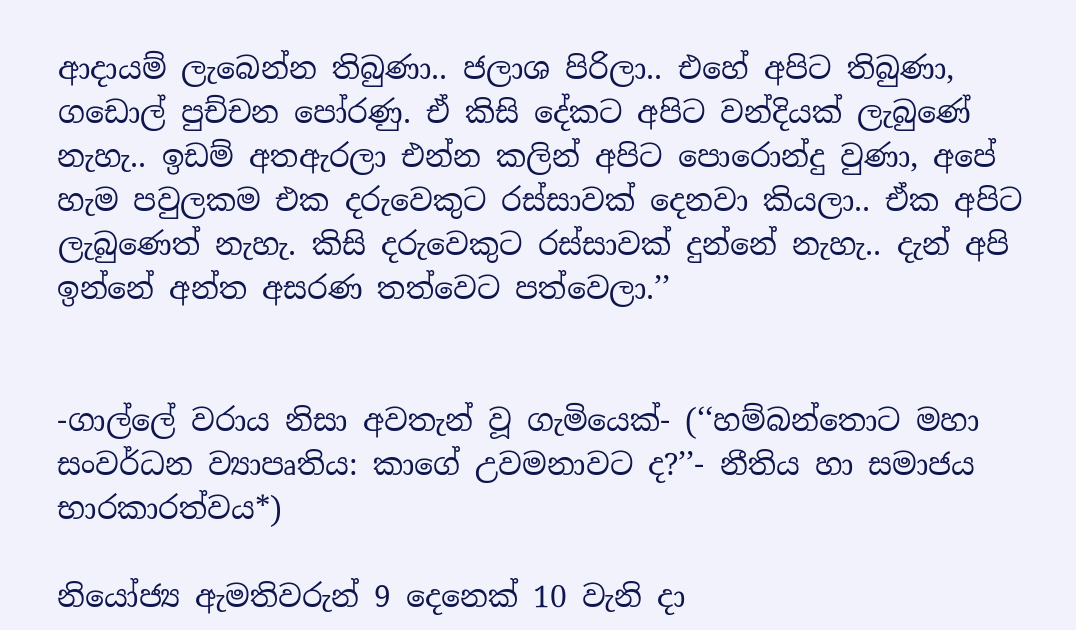ආදායම් ලැබෙන්න තිබුණා.. ජලාශ පිරිලා.. එහේ අපිට තිබුණා, ගඩොල් පුච්චන පෝරණු. ඒ කිසි දේකට අපිට වන්දියක් ලැබුණේ නැහැ.. ඉඩම් අතඇරලා එන්න කලින් අපිට පොරොන්දු වුණා, අපේ හැම පවුලකම එක දරුවෙකුට රස්සාවක් දෙනවා කියලා.. ඒක අපිට ලැබුණෙත් නැහැ. කිසි දරුවෙකුට රස්සාවක් දුන්නේ නැහැ.. දැන් අපි ඉන්නේ අන්ත අසරණ තත්වෙට පත්වෙලා.’’


-ගාල්ලේ වරාය නිසා අවතැන් වූ ගැමියෙක්- (‘‘හම්බන්තොට මහා සංවර්ධන ව්‍යාපෘතිය: කාගේ උවමනාවට ද?’’- නීතිය හා සමාජය භාරකාරත්වය*)

නියෝජ්‍ය ඇමතිවරුන් 9 දෙනෙක් 10 වැනි දා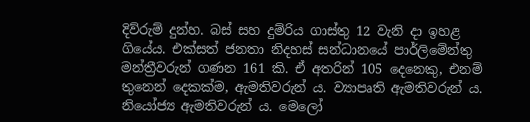දිව්රුම් දුන්හ. බස් සහ දුම්රිය ගාස්තු 12 වැනි දා ඉහළ ගියේය. එක්සත් ජනතා නිදහස් සන්ධානයේ පාර්ලිමේන්තු මන්ත්‍රීවරුන් ගණන 161 කි. ඒ අතරින් 105 දෙනෙකු, එනම් තුනෙන් දෙකක්ම, ඇමතිවරුන් ය. ව්‍යාපෘති ඇමතිවරුන් ය. නියෝජ්‍ය ඇමතිවරුන් ය. මෙලෝ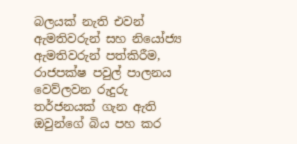බලයක් නැති එවන් ඇමතිවරුන් සහ නියෝජ්‍ය ඇමතිවරුන් පත්කිරීම, රාජපක්ෂ පවුල් පාලනය වෙව්ලවන රුදුරු තර්ජනයක් ගැන ඇති ඔවුන්ගේ බිය පහ කර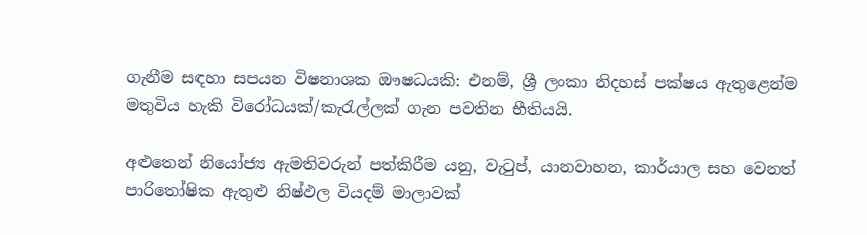ගැනීම සඳහා සපයන විෂනාශක ඖෂධයකි: එනම්, ශ්‍රී ලංකා නිදහස් පක්ෂය ඇතුළෙන්ම මතුවිය හැකි විරෝධයක්/කැරැල්ලක් ගැන පවතින භීතියයි.

අළුතෙන් නියෝජ්‍ය ඇමතිවරුන් පත්කිරීම යනු, වැටුප්, යානවාහන, කාර්යාල සහ වෙනත් පාරිතෝෂික ඇතුළු නිෂ්ඵල වියදම් මාලාවක්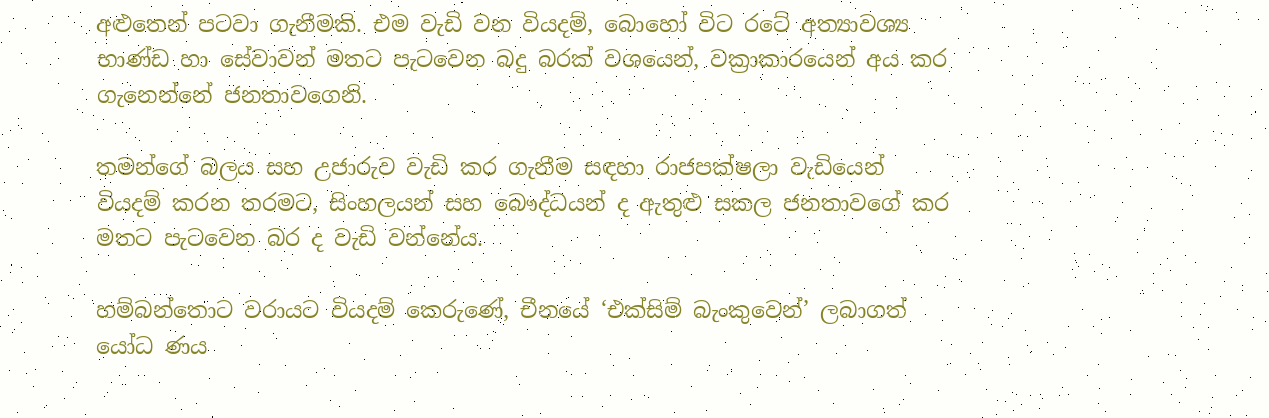අළුතෙන් පටවා ගැනීමකි. එම වැඩි වන වියදම්, බොහෝ විට රටේ අත්‍යාවශ්‍ය භාණ්ඩ හා සේවාවන් මතට පැටවෙන බදු බරක් වශයෙන්, වක්‍රාකාරයෙන් අය කර ගැනෙන්නේ ජනතාවගෙනි.

තමන්ගේ බලය සහ උජාරුව වැඩි කර ගැනීම සඳහා රාජපක්ෂලා වැඩියෙන් වියදම් කරන තරමට, සිංහලයන් සහ බෞද්ධයන් ද ඇතුළු සකල ජනතාවගේ කර මතට පැටවෙන බර ද වැඩි වන්නේය.

හම්බන්තොට වරායට වියදම් කෙරුණේ, චීනයේ ‘එක්සිම් බැංකුවෙන්’ ලබාගත් යෝධ ණය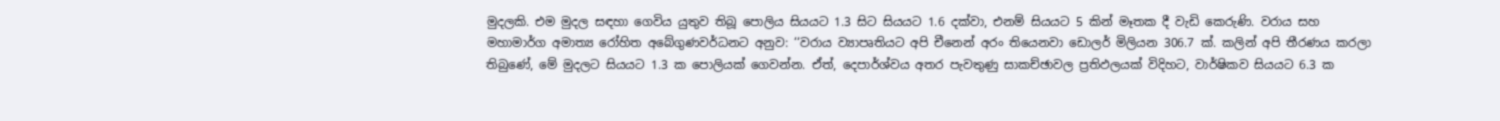මුදලකි. එම මුදල සඳහා ගෙවිය යුතුව තිබූ පොලිය සියයට 1.3 සිට සියයට 1.6 දක්වා, එනම් සියයට 5 කින් මෑතක දී වැඩි කෙරුණි. වරාය සහ මහාමාර්ග අමාත්‍ය රෝහිත අබේගුණවර්ධනට අනුව: ‘‘වරාය ව්‍යාපෘතියට අපි චීනෙන් අරං තියෙනවා ඩොලර් මිලියන 306.7 ක්. කලින් අපි තීරණය කරලා තිබුණේ, මේ මුදලට සියයට 1.3 ක පොලියක් ගෙවන්න. ඒත්, දෙපාර්ශ්වය අතර පැවතුණු සාකච්ඡාවල ප්‍රතිඵලයක් විදිහට, වාර්ෂිකව සියයට 6.3 ක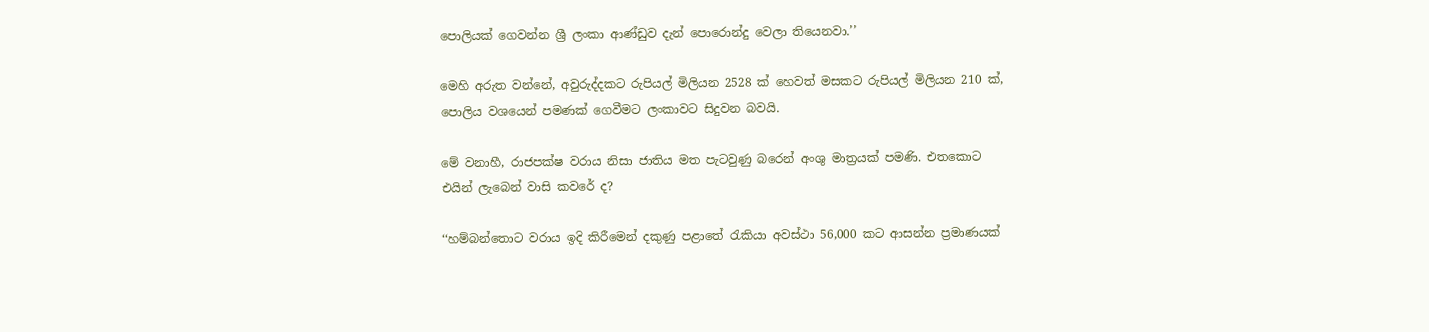පොලියක් ගෙවන්න ශ්‍රී ලංකා ආණ්ඩුව දැන් පොරොන්දු වෙලා තියෙනවා.’’

මෙහි අරුත වන්නේ, අවුරුද්දකට රුපියල් මිලියන 2528 ක් හෙවත් මසකට රුපියල් මිලියන 210 ක්, පොලිය වශයෙන් පමණක් ගෙවීමට ලංකාවට සිදුවන බවයි.

මේ වනාහී, රාජපක්ෂ වරාය නිසා ජාතිය මත පැටවුණු බරෙන් අංශු මාත්‍රයක් පමණි. එතකොට එයින් ලැබෙන් වාසි කවරේ ද?

‘‘හම්බන්තොට වරාය ඉදි කිරීමෙන් දකුණු පළාතේ රැකියා අවස්ථා 56,000 කට ආසන්න ප්‍රමාණයක්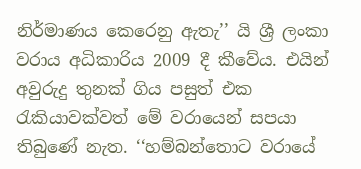නිර්මාණය කෙරෙනු ඇතැ’’ යි ශ්‍රී ලංකා වරාය අධිකාරිය 2009 දී කීවේය. එයින් අවුරුදු තුනක් ගිය පසුත් එක රැකියාවක්වත් මේ වරායෙන් සපයා තිබුණේ නැත. ‘‘හම්බන්තොට වරායේ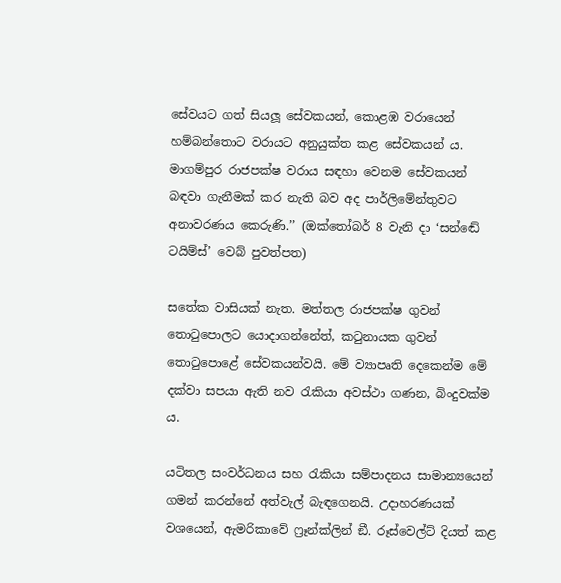සේවයට ගත් සියලූ සේවකයන්, කොළඹ වරායෙන් හම්බන්තොට වරායට අනුයුක්ත කළ සේවකයන් ය. මාගම්පුර රාජපක්ෂ වරාය සඳහා වෙනම සේවකයන් බඳවා ගැනීමක් කර නැති බව අද පාර්ලිමේන්තුවට අනාවරණය කෙරුණි.’’ (ඔක්තෝබර් 8 වැනි දා ‘සන්ඬේ ටයිම්ස්’ වෙබ් පුවත්පත)

සතේක වාසියක් නැත. මත්තල රාජපක්ෂ ගුවන් තොටුපොලට යොදාගන්නේත්, කටුනායක ගුවන් තොටුපොළේ සේවකයන්වයි. මේ ව්‍යාපෘති දෙකෙන්ම මේ දක්වා සපයා ඇති නව රැකියා අවස්ථා ගණන, බිංදුවක්ම ය.

යටිතල සංවර්ධනය සහ රැකියා සම්පාදනය සාමාන්‍යයෙන් ගමන් කරන්නේ අත්වැල් බැඳගෙනයි. උදාහරණයක් වශයෙන්, ඇමරිකාවේ ෆ්‍රෑන්ක්ලින් ඞී. රූස්වෙල්ට් දියත් කළ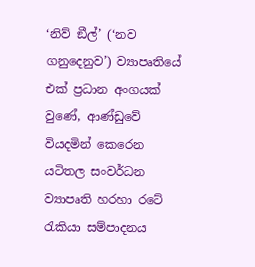‘නිව් ඞීල්’ (‘නව ගනුදෙනුව’) ව්‍යාපෘතියේ එක් ප්‍රධාන අංගයක් වුණේ, ආණ්ඩුවේ වියදමින් කෙරෙන යටිතල සංවර්ධන ව්‍යාපෘති හරහා රටේ රැකියා සම්පාදනය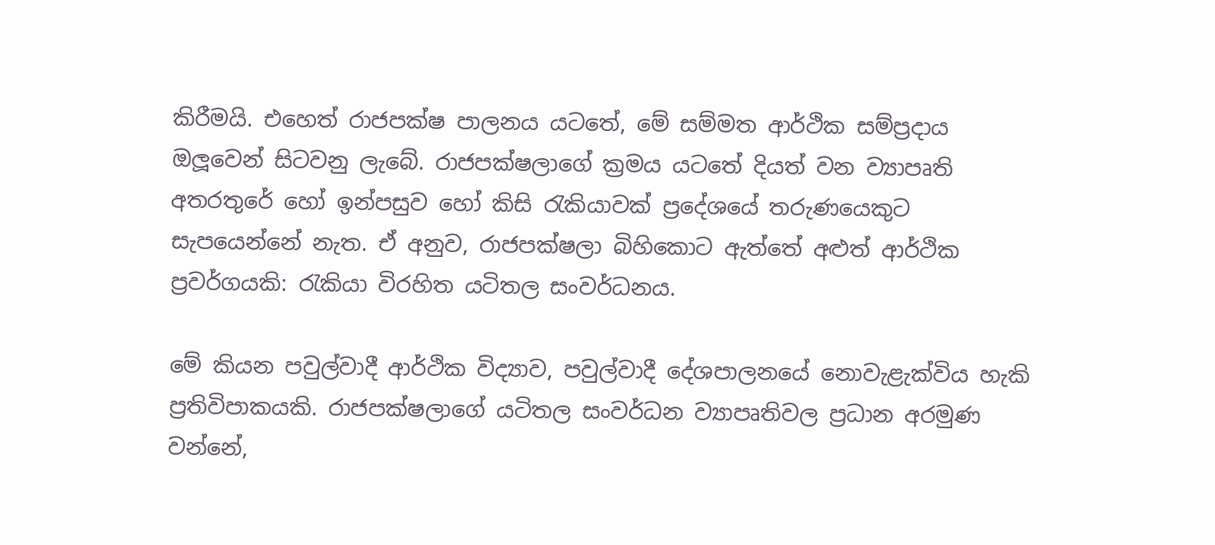කිරීමයි. එහෙත් රාජපක්ෂ පාලනය යටතේ, මේ සම්මත ආර්ථික සම්ප්‍රදාය ඔලූවෙන් සිටවනු ලැබේ. රාජපක්ෂලාගේ ක්‍රමය යටතේ දියත් වන ව්‍යාපෘති අතරතුරේ හෝ ඉන්පසුව හෝ කිසි රැකියාවක් ප්‍රදේශයේ තරුණයෙකුට සැපයෙන්නේ නැත. ඒ අනුව, රාජපක්ෂලා බිහිකොට ඇත්තේ අළුත් ආර්ථික ප්‍රවර්ගයකි: රැකියා විරහිත යටිතල සංවර්ධනය.

මේ කියන පවුල්වාදී ආර්ථික විද්‍යාව, පවුල්වාදී දේශපාලනයේ නොවැළැක්විය හැකි ප්‍රතිවිපාකයකි. රාජපක්ෂලාගේ යටිතල සංවර්ධන ව්‍යාපෘතිවල ප්‍රධාන අරමුණ වන්නේ,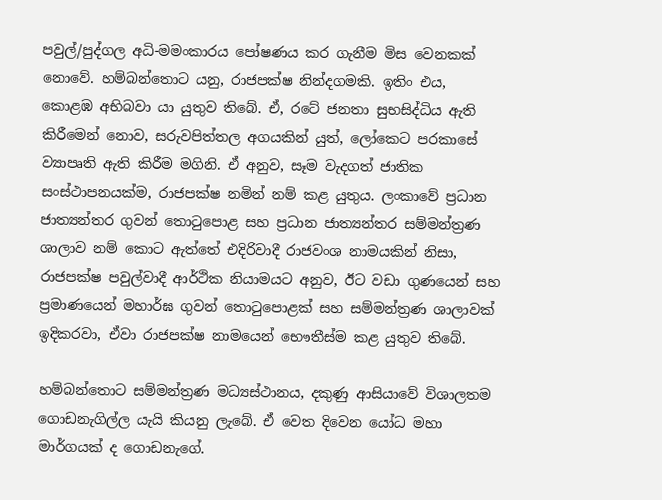පවුල්/පුද්ගල අධි-මමංකාරය පෝෂණය කර ගැනීම මිස වෙනකක් නොවේ. හම්බන්තොට යනු, රාජපක්ෂ නින්දගමකි. ඉතිං එය, කොළඹ අභිබවා යා යුතුව තිබේ. ඒ, රටේ ජනතා සුභසිද්ධිය ඇති කිරීමෙන් නොව, සරුවපිත්තල අගයකින් යුත්, ලෝකෙට පරකාසේ ව්‍යාපෘති ඇති කිරීම මගිනි. ඒ අනුව, සෑම වැදගත් ජාතික සංස්ථාපනයක්ම, රාජපක්ෂ නමින් නම් කළ යුතුය. ලංකාවේ ප්‍රධාන ජාත්‍යන්තර ගුවන් තොටුපොළ සහ ප්‍රධාන ජාත්‍යන්තර සම්මන්ත්‍රණ ශාලාව නම් කොට ඇත්තේ එදිරිවාදී රාජවංශ නාමයකින් නිසා, රාජපක්ෂ පවුල්වාදී ආර්ථික නියාමයට අනුව, ඊට වඩා ගුණයෙන් සහ ප්‍රමාණයෙන් මහාර්ඝ ගුවන් තොටුපොළක් සහ සම්මන්ත්‍රණ ශාලාවක් ඉදිකරවා, ඒවා රාජපක්ෂ නාමයෙන් භෞතීස්ම කළ යුතුව තිබේ.

හම්බන්තොට සම්මන්ත්‍රණ මධ්‍යස්ථානය, දකුණු ආසියාවේ විශාලතම ගොඩනැගිල්ල යැයි කියනු ලැබේ. ඒ වෙත දිවෙන යෝධ මහා මාර්ගයක් ද ගොඩනැගේ.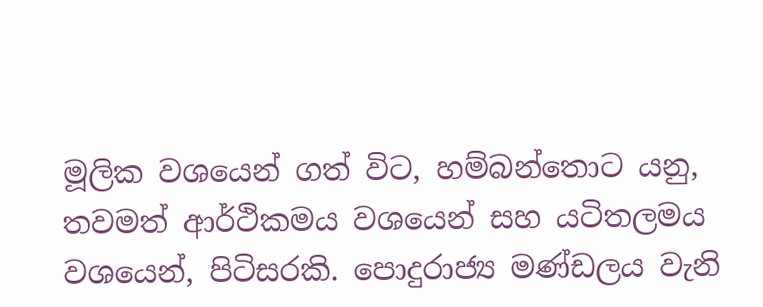මූලික වශයෙන් ගත් විට, හම්බන්තොට යනු, තවමත් ආර්ථිකමය වශයෙන් සහ යටිතලමය වශයෙන්, පිටිසරකි. පොදුරාජ්‍ය මණ්ඩලය වැනි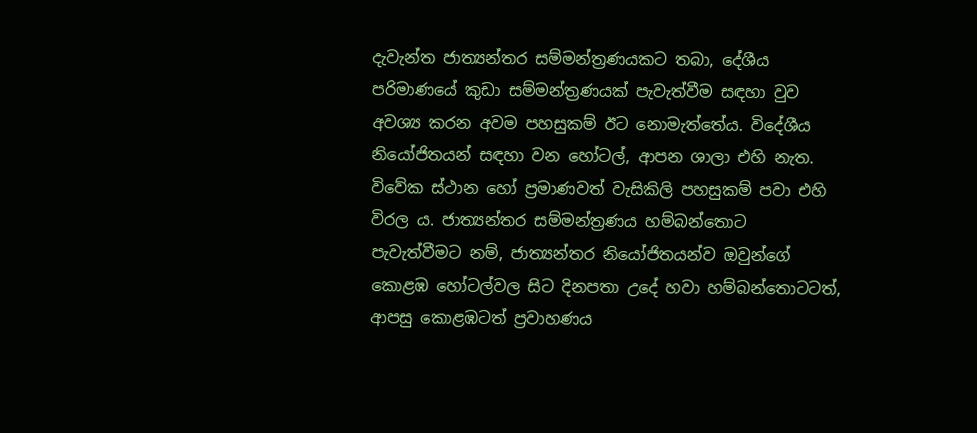දැවැන්ත ජාත්‍යන්තර සම්මන්ත්‍රණයකට තබා, දේශීය පරිමාණයේ කුඩා සම්මන්ත්‍රණයක් පැවැත්වීම සඳහා වුව අවශ්‍ය කරන අවම පහසුකම් ඊට නොමැත්තේය. විදේශීය නියෝජිතයන් සඳහා වන හෝටල්, ආපන ශාලා එහි නැත. විවේක ස්ථාන හෝ ප්‍රමාණවත් වැසිකිලි පහසුකම් පවා එහි විරල ය. ජාත්‍යන්තර සම්මන්ත්‍රණය හම්බන්තොට පැවැත්වීමට නම්, ජාත්‍යන්තර නියෝජිතයන්ව ඔවුන්ගේ කොළඹ හෝටල්වල සිට දිනපතා උදේ හවා හම්බන්තොටටත්, ආපසු කොළඹටත් ප්‍රවාහණය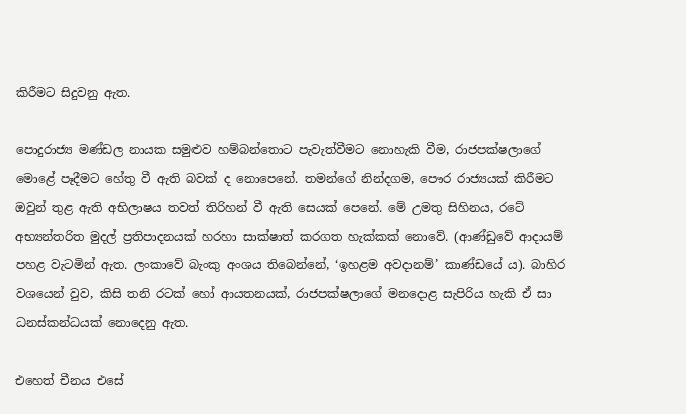කිරීමට සිදුවනු ඇත.

පොදුරාජ්‍ය මණ්ඩල නායක සමුළුව හම්බන්තොට පැවැත්වීමට නොහැකි වීම, රාජපක්ෂලාගේ මොළේ පෑදීමට හේතු වී ඇති බවක් ද නොපෙනේ. තමන්ගේ නින්දගම, පෞර රාජ්‍යයක් කිරීමට ඔවුන් තුළ ඇති අභිලාෂය තවත් තිරිහන් වී ඇති සෙයක් පෙනේ. මේ උමතු සිහිනය, රටේ අභ්‍යන්තරිත මුදල් ප්‍රතිපාදනයක් හරහා සාක්ෂාත් කරගත හැක්කක් නොවේ. (ආණ්ඩුවේ ආදායම් පහළ වැටමින් ඇත. ලංකාවේ බැංකු අංශය තිබෙන්නේ, ‘ඉහළම අවදානම්’ කාණ්ඩයේ ය). බාහිර වශයෙන් වුව, කිසි තනි රටක් හෝ ආයතනයක්, රාජපක්ෂලාගේ මනදොළ සැපිරිය හැකි ඒ සා ධනස්කන්ධයක් නොදෙනු ඇත.

එහෙත් චීනය එසේ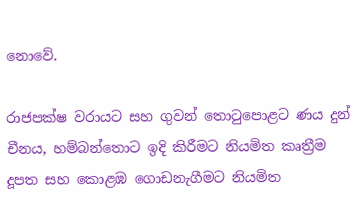නොවේ.

රාජපක්ෂ වරායට සහ ගුවන් තොටුපොළට ණය දුන් චීනය, හම්බන්තොට ඉදි කිරීමට නියමිත කෘත්‍රීම දූපත සහ කොළඹ ගොඩනැගීමට නියමිත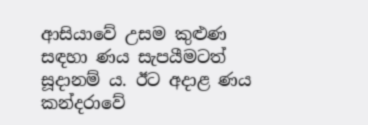ආසියාවේ උසම කුළුණ සඳහා ණය සැපයීමටත් සූදානම් ය. ඊට අදාළ ණය කන්දරාවේ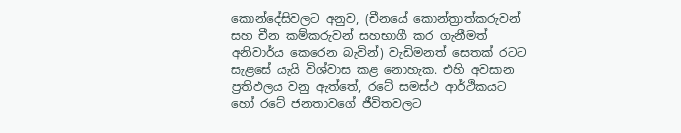කොන්දේසිවලට අනුව, (චීනයේ කොන්ත්‍රාත්කරුවන් සහ චීන කම්කරුවන් සහභාගී කර ගැනීමත් අනිවාර්ය කෙරෙන බැවින්) වැඩිමනත් සෙතක් රටට සැළසේ යැයි විශ්වාස කළ නොහැක. එහි අවසාන ප්‍රතිඵලය වනු ඇත්තේ, රටේ සමස්ථ ආර්ථිකයට හෝ රටේ ජනතාවගේ ජීවිතවලට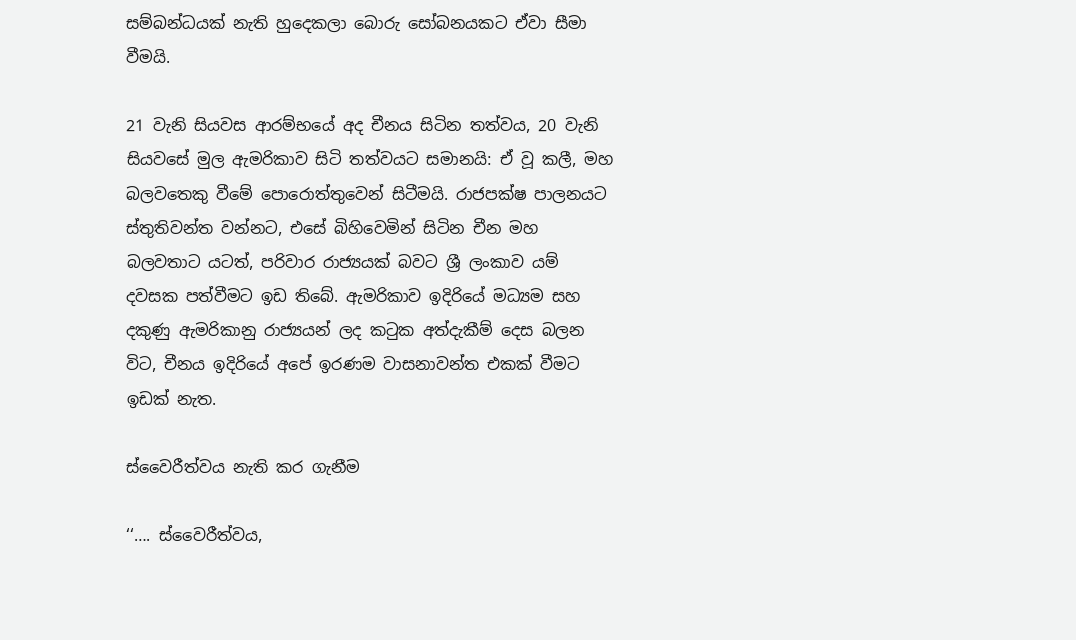සම්බන්ධයක් නැති හුදෙකලා බොරු සෝබනයකට ඒවා සීමා වීමයි.

21 වැනි සියවස ආරම්භයේ අද චීනය සිටින තත්වය, 20 වැනි සියවසේ මුල ඇමරිකාව සිටි තත්වයට සමානයි: ඒ වූ කලී, මහ බලවතෙකු වීමේ පොරොත්තුවෙන් සිටීමයි. රාජපක්ෂ පාලනයට ස්තුතිවන්ත වන්නට, එසේ බිහිවෙමින් සිටින චීන මහ බලවතාට යටත්, පරිවාර රාජ්‍යයක් බවට ශ්‍රී ලංකාව යම් දවසක පත්වීමට ඉඩ තිබේ. ඇමරිකාව ඉදිරියේ මධ්‍යම සහ දකුණු ඇමරිකානු රාජ්‍යයන් ලද කටුක අත්දැකීම් දෙස බලන විට, චීනය ඉදිරියේ අපේ ඉරණම වාසනාවන්ත එකක් වීමට ඉඩක් නැත.

ස්වෛරීත්වය නැති කර ගැනීම

‘‘…. ස්වෛරීත්වය,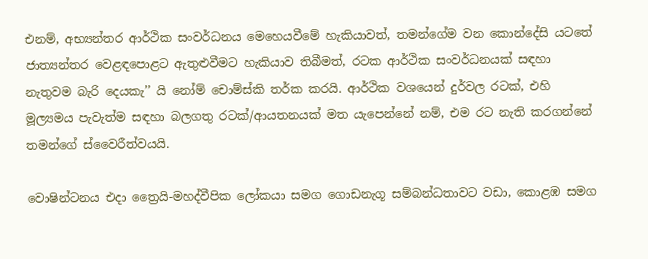එනම්, අභ්‍යන්තර ආර්ථික සංවර්ධනය මෙහෙයවීමේ හැකියාවත්, තමන්ගේම වන කොන්දේසි යටතේ ජාත්‍යන්තර වෙළඳපොළට ඇතුළුවීමට හැකියාව තිබීමත්, රටක ආර්ථික සංවර්ධනයක් සඳහා නැතුවම බැරි දෙයකැ’’ යි නෝම් චොම්ස්කි තර්ක කරයි. ආර්ථික වශයෙන් දුර්වල රටක්, එහි මූල්‍යමය පැවැත්ම සඳහා බලගතු රටක්/ආයතනයක් මත යැපෙන්නේ නම්, එම රට නැති කරගන්නේ තමන්ගේ ස්වෛරීත්වයයි.

වොෂින්ටනය එදා ත්‍රෛයි-මහද්වීපික ලෝකයා සමග ගොඩනැගූ සම්බන්ධතාවට වඩා, කොළඹ සමග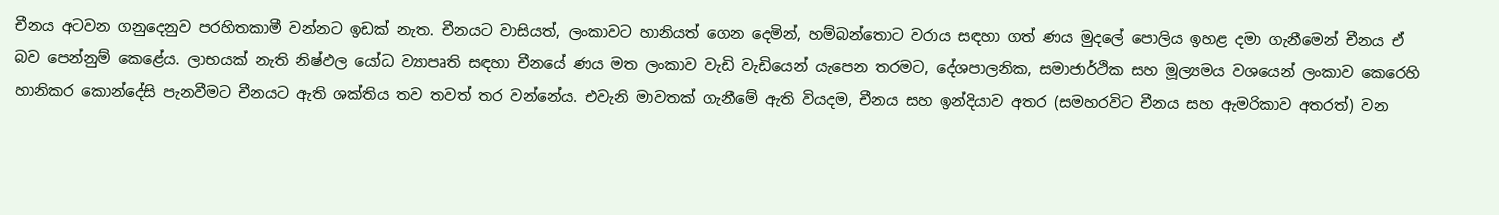චීනය අටවන ගනුදෙනුව පරහිතකාමී වන්නට ඉඩක් නැත. චීනයට වාසියත්, ලංකාවට හානියත් ගෙන දෙමින්, හම්බන්තොට වරාය සඳහා ගත් ණය මුදලේ පොලිය ඉහළ දමා ගැනීමෙන් චීනය ඒ බව පෙන්නුම් කෙළේය. ලාභයක් නැති නිෂ්ඵල යෝධ ව්‍යාපෘති සඳහා චීනයේ ණය මත ලංකාව වැඩි වැඩියෙන් යැපෙන තරමට, දේශපාලනික, සමාජාර්ථික සහ මූල්‍යමය වශයෙන් ලංකාව කෙරෙහි හානිකර කොන්දේසි පැනවීමට චීනයට ඇති ශක්තිය තව තවත් තර වන්නේය. එවැනි මාවතක් ගැනීමේ ඇති වියදම, චීනය සහ ඉන්දියාව අතර (සමහරවිට චීනය සහ ඇමරිකාව අතරත්) වන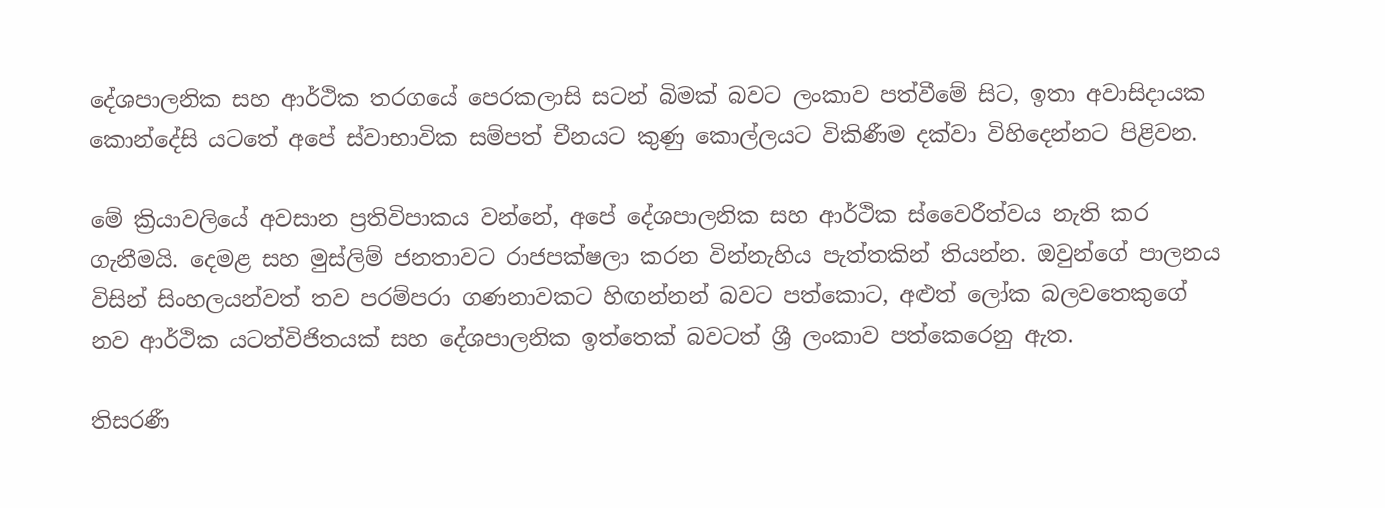දේශපාලනික සහ ආර්ථික තරගයේ පෙරකලාසි සටන් බිමක් බවට ලංකාව පත්වීමේ සිට, ඉතා අවාසිදායක කොන්දේසි යටතේ අපේ ස්වාභාවික සම්පත් චීනයට කුණු කොල්ලයට විකිණීම දක්වා විහිදෙන්නට පිළිවන.

මේ ක්‍රියාවලියේ අවසාන ප්‍රතිවිපාකය වන්නේ, අපේ දේශපාලනික සහ ආර්ථික ස්වෛරීත්වය නැති කර ගැනීමයි. දෙමළ සහ මුස්ලිම් ජනතාවට රාජපක්ෂලා කරන වින්නැහිය පැත්තකින් තියන්න. ඔවුන්ගේ පාලනය විසින් සිංහලයන්වත් තව පරම්පරා ගණනාවකට හිඟන්නන් බවට පත්කොට, අළුත් ලෝක බලවතෙකුගේ නව ආර්ථික යටත්විජිතයක් සහ දේශපාලනික ඉත්තෙක් බවටත් ශ්‍රී ලංකාව පත්කෙරෙනු ඇත.

තිසරණී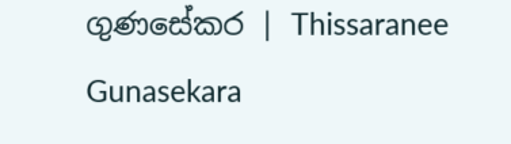ගුණසේකර | Thissaranee Gunasekara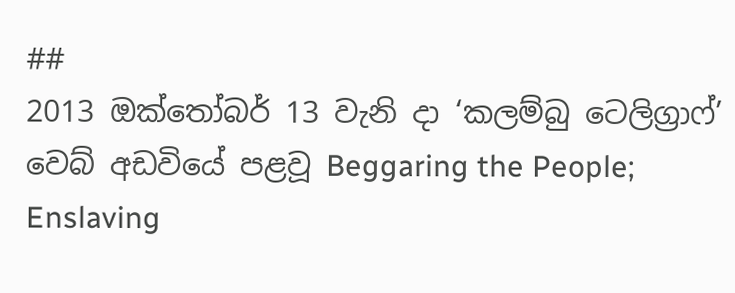##
2013 ඔක්තෝබර් 13 වැනි දා ‘කලම්බු ටෙලිග්‍රාෆ්’ වෙබ් අඩවියේ පළවූ Beggaring the People; Enslaving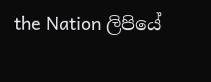the Nation ලිපියේ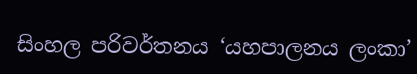සිංහල පරිවර්තනය ‘යහපාලනය ලංකා’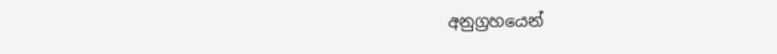අනුග්‍රහයෙන්